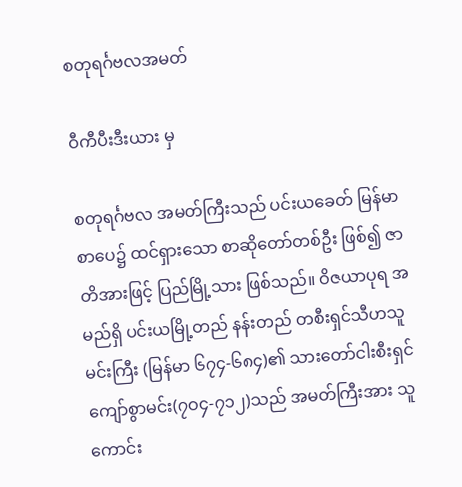စတုရင်္ဂဗလအမတ်

ဝီကီပီးဒီးယား မှ

စတုရင်္ဂဗလ အမတ်ကြီးသည် ပင်းယခေတ် မြန်မာစာပေ၌ ထင်ရှားသော စာဆိုတော်တစ်ဦး ဖြစ်၍ ဇာတိအားဖြင့် ပြည်မြို့သား ဖြစ်သည်။ ဝိဇယာပုရ အမည်ရှိ ပင်းယမြို့တည် နန်းတည် တစီးရှင်သီဟသူမင်းကြီး (မြန်မာ ၆၇၄-၆၈၄)၏ သားတော်ငါးစီးရှင်ကျော်စွာမင်း(၇ဝ၄-၇၁၂)သည် အမတ်ကြီးအား သူကောင်း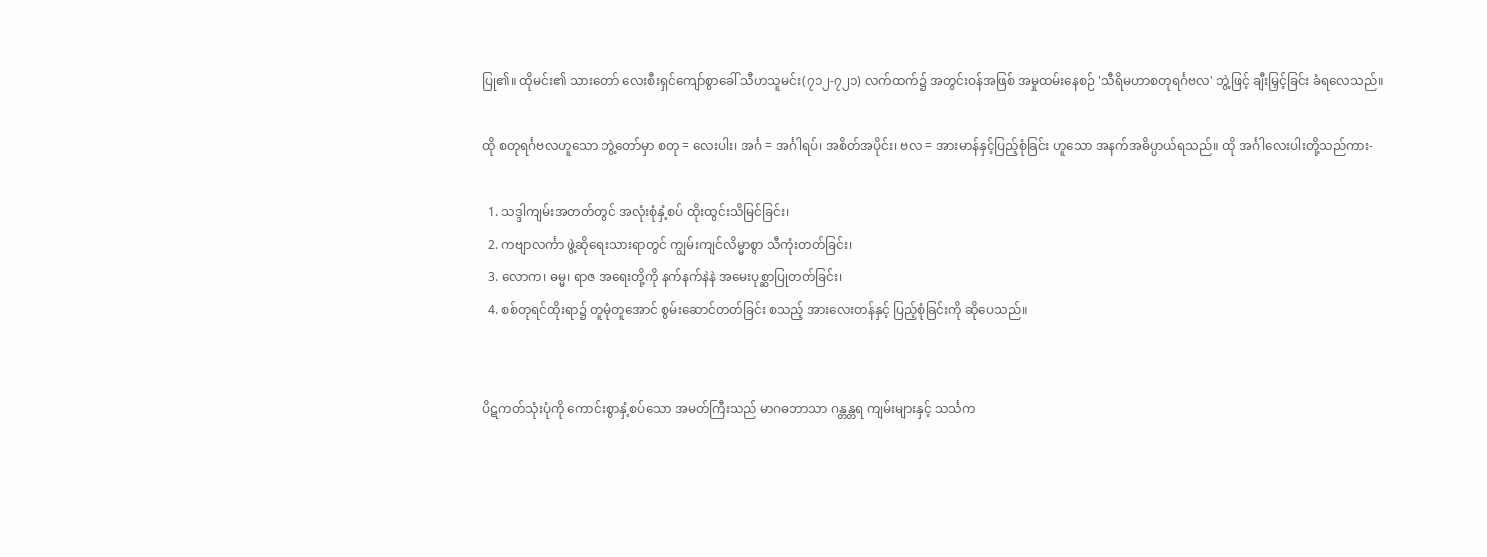ပြု၏။ ထိုမင်း၏ သားတော် လေးစီးရှင်ကျော်စွာခေါ် သီဟသူမင်း(၇၁၂-၇၂၁) လက်ထက်၌ အတွင်းဝန်အဖြစ် အမှုထမ်းနေစဉ် 'သီရိမဟာစတုရင်္ဂဗလ' ဘွဲ့ဖြင့် ချီးမြှင့်ခြင်း ခံရလေသည်။

ထို စတုရင်္ဂဗလဟူသော ဘွဲ့တော်မှာ စတု = လေးပါး၊ အင်္ဂ = အင်္ဂါရပ်၊ အစိတ်အပိုင်း၊ ဗလ = အားမာန်နှင့်ပြည့်စုံခြင်း ဟူသော အနက်အဓိပ္ပာယ်ရသည်။ ထို အင်္ဂါလေးပါးတို့သည်ကား-

  1. သဒ္ဒါကျမ်းအတတ်တွင် အလုံးစုံနှံ့စပ် ထိုးထွင်းသိမြင်ခြင်း၊
  2. ကဗျာလင်္ကာ ဖွဲ့ဆိုရေးသားရာတွင် ကျွမ်းကျင်လိမ္မာစွာ သီကုံးတတ်ခြင်း၊
  3. လောက၊ ဓမ္မ၊ ရာဇ အရေးတို့ကို နက်နက်နဲနဲ အမေးပုစ္ဆာပြုတတ်ခြင်း၊
  4. စစ်တုရင်ထိုးရာ၌ တူမုံတူအောင် စွမ်းဆောင်တတ်ခြင်း စသည့် အားလေးတန်နှင့် ပြည့်စုံခြင်းကို ဆိုပေသည်။


ပိဋကတ်သုံးပုံကို ကောင်းစွာနှံ့စပ်သော အမတ်ကြီးသည် မာဂဓဘာသာ ဂန္တန္တရ ကျမ်းများနှင့် သင်္သက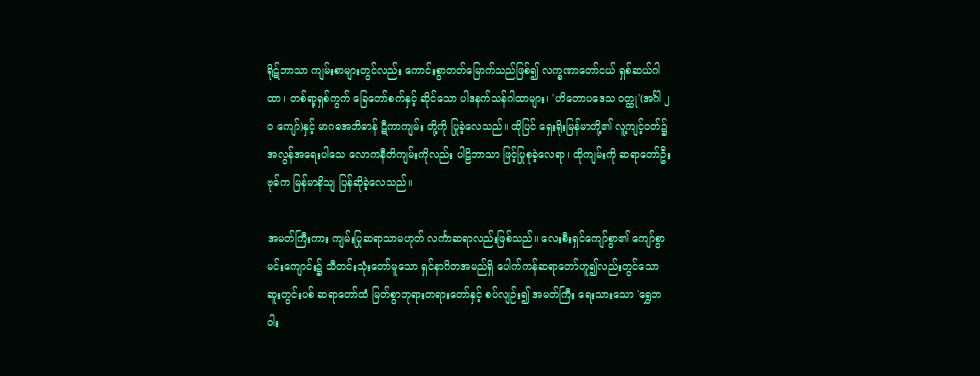ရိုဋ်ဘာသာ ကျမ်းစာများတွင်လည်း ကောင်းစွာတတ်မြောက်သည်ဖြစ်၍ လက္ခဏာတော်ငယ် ရှစ်ဆယ်ဂါထာ၊ တစ်ရာ့ရှစ်ကွက် ခြေတော်စက်နှင့် ဆိုင်သော ပါဒနက်သန်ဂါထာများ၊ 'ဟိတောပဒေသ ဝတ္ထု'(အင်္ဂါ ၂ဝ ကျော်)နှင့် မာဂဓအဘိဓာန် ဋီကာကျမ်း တို့ကို ပြုခဲ့လေသည်။ ထိုပြင် ရှေးရိုးမြန်မာတို့၏ လူ့ကျင့်ဝတ်၌ အလွန်အရေးပါသေ လောကနီတိကျမ်းကိုလည်း ပါဠိဘာသာ ဖြင့်ပြုစုခဲ့လေရာ၊ ထိုကျမ်းကို ဆရာတော်ဦးဗုဓ်က မြန်မာနိသျ ပြန်ဆိုခဲ့လေသည်။

အမတ်ကြီးကား ကျမ်းပြုဆရာသာမဟုတ် လင်္ကာဆရာလည်းဖြစ်သည်။ လေးစီးရှင်ကျော်စွာ၏ ကျော်စွာမင်းကျောင်း၌ သီတင်းသုံးတော်မူသော ရှင်နာဂိတအမည်ရှိ ပေါက်ကန်ဆရာတော်ဟူ၍လည်းတွင်သော ဆူးတွင်းပစ် ဆရာတော်ထံ မြတ်စွာဘုရားတရားတော်နှင့် စပ်လျဉ်း၍ အမတ်ကြီး ရေးသားသော 'ရွှေဘဝါး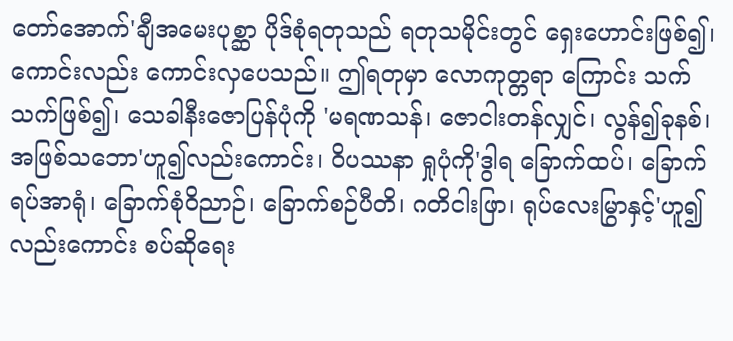တော်အောက်'ချီအမေးပုစ္ဆာ ပိုဒ်စုံရတုသည် ရတုသမိုင်းတွင် ရှေးဟောင်းဖြစ်၍၊ ကောင်းလည်း ကောင်းလှပေသည်။ ဤရတုမှာ လောကုတ္တရာ ကြောင်း သက်သက်ဖြစ်၍၊ သေခါနီးဇောပြန်ပုံကို 'မရဏသန်၊ ဇောငါးတန်လျှင်၊ လွန်၍ခုနစ်၊ အဖြစ်သဘော'ဟူ၍လည်းကောင်း၊ ဝိပဿနာ ရှုပုံကို'ဒွါရ ခြောက်ထပ်၊ ခြောက်ရပ်အာရုံ၊ ခြောက်စုံဝိညာဉ်၊ ခြောက်စဉ်ပီတိ၊ ဂတိငါးဖြာ၊ ရုပ်လေးမြွာနှင့်'ဟူ၍လည်းကောင်း စပ်ဆိုရေး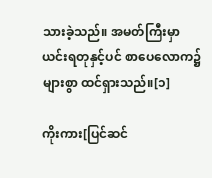သားခဲ့သည်။ အမတ်ကြီးမှာ ယင်းရတုနှင့်ပင် စာပေလောက၌ များစွာ ထင်ရှားသည်။[၁]

ကိုးကား[ပြင်ဆင်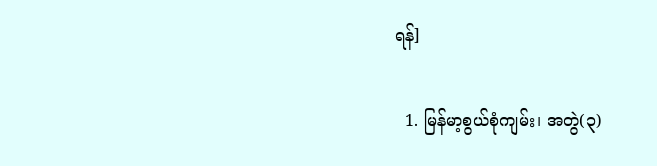ရန်]

  1. မြန်မာ့စွယ်စုံကျမ်း၊ အတွဲ(၃)